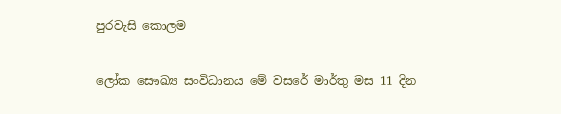පුරවැසි කොලම

ලෝක සෞඛ්‍ය සංවිධානය මේ වසරේ මාර්තු මස 11 දින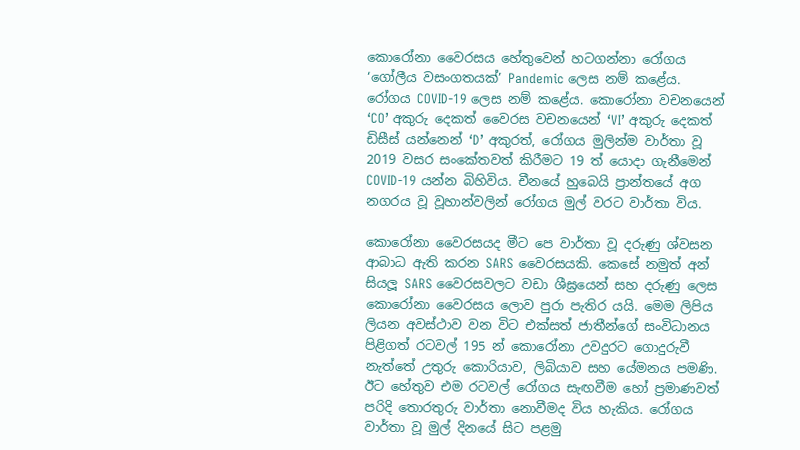කොරෝනා වෛරසය හේතුවෙන් හටගන්නා රෝගය ‘ගෝලීය වසංගතයක්’ Pandemic ලෙස නම් කළේය. රෝගය COVID-19 ලෙස නම් කළේය. කොරෝනා වචනයෙන් ‘CO’ අකුරු දෙකත් වෛරස වචනයෙන් ‘VI’ අකුරු දෙකත් ඩිසීස් යන්නෙන් ‘D’ අකුරත්, රෝගය මුලින්ම වාර්තා වූ 2019 වසර සංකේතවත් කිරීමට 19 ත් යොදා ගැනීමෙන් COVID-19 යන්න බිහිවිය. චීනයේ හුබෙයි ප්‍රාන්තයේ අග නගරය වූ වූහාන්වලින් රෝගය මුල් වරට වාර්තා විය.

කොරෝනා වෛරසයද මීට පෙ වාර්තා වූ දරුණු ශ්වසන ආබාධ ඇති කරන SARS වෛරසයකි. කෙසේ නමුත් අන් සියලූ SARS වෛරසවලට වඩා ශීඝ්‍රයෙන් සහ දරුණු ලෙස කොරෝනා වෛරසය ලොව පුරා පැතිර යයි. මෙම ලිපිය ලියන අවස්ථාව වන විට එක්සත් ජාතීන්ගේ සංවිධානය පිළිගත් රටවල් 195 න් කොරෝනා උවදුරට ගොදුරුවී නැත්තේ උතුරු කොරියාව, ලිබියාව සහ යේමනය පමණි. ඊට හේතුව එම රටවල් රෝගය සැඟවීම හෝ ප්‍රමාණවත් පරිදි තොරතුරු වාර්තා නොවීමද විය හැකිය. රෝගය වාර්තා වූ මුල් දිනයේ සිට පළමු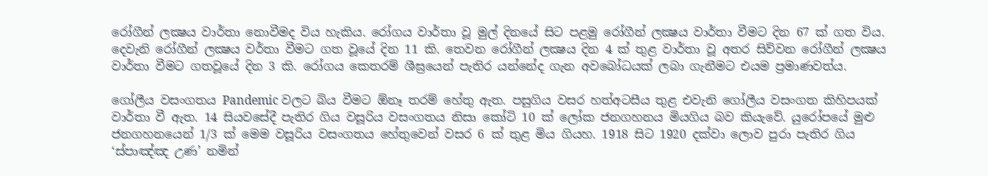රෝගීන් ලක්‍ෂය වාර්තා නොවීමද විය හැකිය. රෝගය වාර්තා වූ මුල් දිනයේ සිට පළමු රෝගීන් ලක්‍ෂය වාර්තා වීමට දින 67 ක් ගත විය. දෙවැනි රෝගීන් ලක්‍ෂය වර්තා වීමට ගත වූයේ දින 11 කි. තෙවන රෝගීන් ලක්‍ෂය දින 4 ක් තුළ වාර්තා වූ අතර සිව්වන රෝගීන් ලක්‍ෂය වාර්තා වීමට ගතවූයේ දින 3 කි. රෝගය කෙතරම් ශීඝ්‍රයෙන් පැතිර යන්නේද ගැන අවබෝධයක් ලබා ගැනීමට එයම ප්‍රමාණවත්ය.

ගෝලීය වසංගතය Pandemic වලට බිය වීමට ඕනෑ තරම් හේතු ඇත. පසුගිය වසර හත්අටසීය තුළ එවැනි ගෝලීය වසංගත කිහිපයක් වාර්තා වී ඇත. 14 සියවසේදී පැතිර ගිය වසූරිය වසංගතය නිසා කෝටි 10 ක් ලෝක ජනගහනය මියගිය බව කියැවේ. යුරෝපයේ මුළු ජනගහනයෙන් 1/3 ක් මෙම වසූරිය වසංගතය හේතුවෙන් වසර 6 ක් තුළ මිය ගියහ. 1918 සිට 1920 දක්වා ලොව පුරා පැතිර ගිය ‘ස්පාඤ්ඤ උණ’ නමින්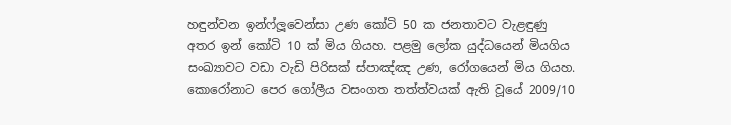හඳුන්වන ඉන්ෆ්ලූවෙන්සා උණ කෝටි 50 ක ජනතාවට වැළඳුණු අතර ඉන් කෝටි 10 ක් මිය ගියහ. පළමු ලෝක යුද්ධයෙන් මියගිය සංඛ්‍යාවට වඩා වැඩි පිරිසක් ස්පාඤ්ඤ උණ, රෝගයෙන් මිය ගියහ. කොරෝනාට පෙර ගෝලීය වසංගත තත්ත්වයක් ඇති වූයේ 2009/10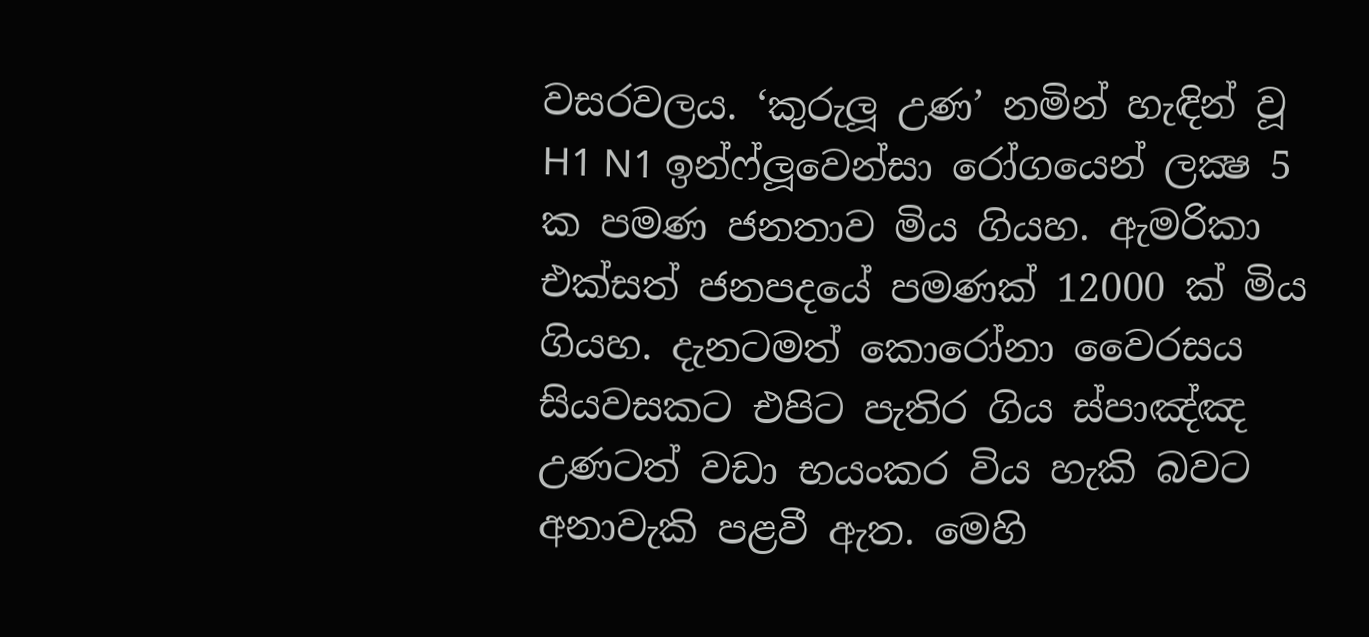වසරවලය. ‘කුරුලූ උණ’ නමින් හැඳින් වූ H1 N1 ඉන්ෆ්ලූවෙන්සා රෝගයෙන් ලක්‍ෂ 5 ක පමණ ජනතාව මිය ගියහ. ඇමරිකා එක්සත් ජනපදයේ පමණක් 12000 ක් මිය ගියහ. දැනටමත් කොරෝනා වෛරසය සියවසකට එපිට පැතිර ගිය ස්පාඤ්ඤ උණටත් වඩා භයංකර විය හැකි බවට අනාවැකි පළවී ඇත. මෙහි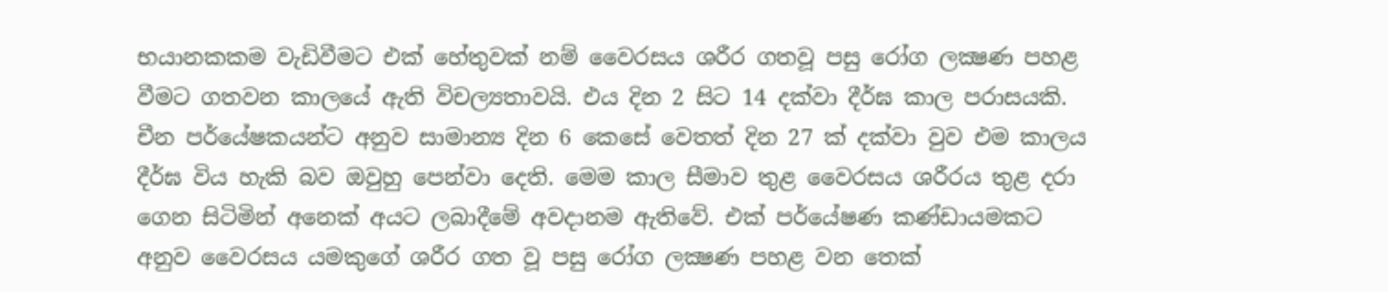භයානකකම වැඩිවීමට එක් හේතුවක් නම් වෛරසය ශරීර ගතවූ පසු රෝග ලක්‍ෂණ පහළ වීමට ගතවන කාලයේ ඇති විචල්‍යතාවයි. එය දින 2 සිට 14 දක්වා දීර්ඝ කාල පරාසයකි. චීන පර්යේෂකයන්ට අනුව සාමාන්‍ය දින 6 කෙසේ වෙතත් දින 27 ක් දක්වා වුව එම කාලය දීර්ඝ විය හැකි බව ඔවුහු පෙන්වා දෙති. මෙම කාල සීමාව තුළ වෛරසය ශරීරය තුළ දරා ගෙන සිටිමින් අනෙක් අයට ලබාදීමේ අවදානම ඇතිවේ. එක් පර්යේෂණ කණ්ඩායමකට අනුව වෛරසය යමකුගේ ශරීර ගත වූ පසු රෝග ලක්‍ෂණ පහළ වන තෙක්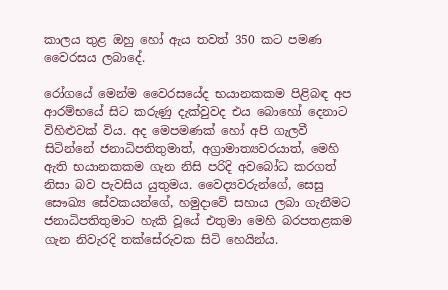කාලය තුළ ඔහු හෝ ඇය තවත් 350 කට පමණ වෛරසය ලබාදේ.

රෝගයේ මෙන්ම වෛරසයේද භයානකකම පිළිබඳ අප ආරම්භයේ සිට කරුණු දැක්වුවද එය බොහෝ දෙනාට විහිළුවක් විය. අද මෙපමණක් හෝ අපි ගැලවී සිටින්නේ ජනාධිපතිතුමාත්, අග්‍රාමාත්‍යවරයාත්, මෙහි ඇති භයානකකම ගැන නිසි පරිදි අවබෝධ කරගත් නිසා බව පැවසිය යුතුමය. වෛද්‍යවරුන්ගේ, සෙසු සෞඛ්‍ය සේවකයන්ගේ, හමුදාවේ සහාය ලබා ගැනීමට ජනාධිපතිතුමාට හැකි වූයේ එතුමා මෙහි බරපතළකම ගැන නිවැරදි තක්සේරුවක සිටි හෙයින්ය.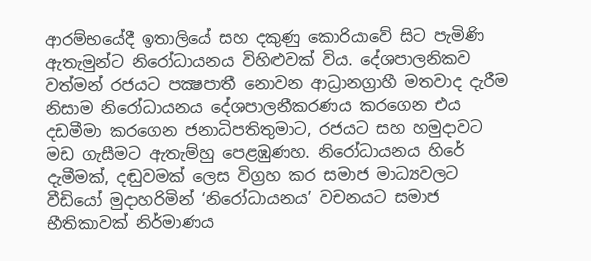ආරම්භයේදී ඉතාලියේ සහ දකුණු කොරියාවේ සිට පැමිණි ඇතැමුන්ට නිරෝධායනය විහිළුවක් විය. දේශපාලනිකව වත්මන් රජයට පක්‍ෂපාතී නොවන ආධ්‍රානග්‍රාහී මතවාද දැරීම නිසාම නිරෝධායනය දේශපාලනීකරණය කරගෙන එය දඩමීමා කරගෙන ජනාධිපතිතුමාට, රජයට සහ හමුදාවට මඩ ගැසීමට ඇතැම්හු පෙළඹුණහ. නිරෝධායනය හිරේ දැමීමක්, දඬුවමක් ලෙස විග්‍රහ කර සමාජ මාධ්‍යවලට වීඩියෝ මුදාහරිමින් ‘නිරෝධායනය’ වචනයට සමාජ භීතිකාවක් නිර්මාණය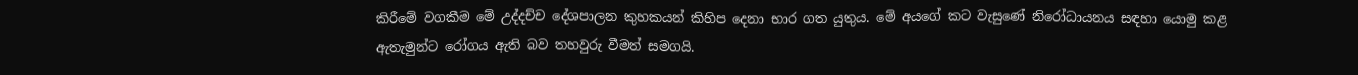කිරීමේ වගකීම මේ උද්දච්ච දේශපාලන කුහකයන් කිහිප දෙනා භාර ගත යුතුය. මේ අයගේ කට වැසුණේ නිරෝධායනය සඳහා යොමු කළ ඇතැමුන්ට රෝගය ඇති බව තහවුරු වීමත් සමගයි.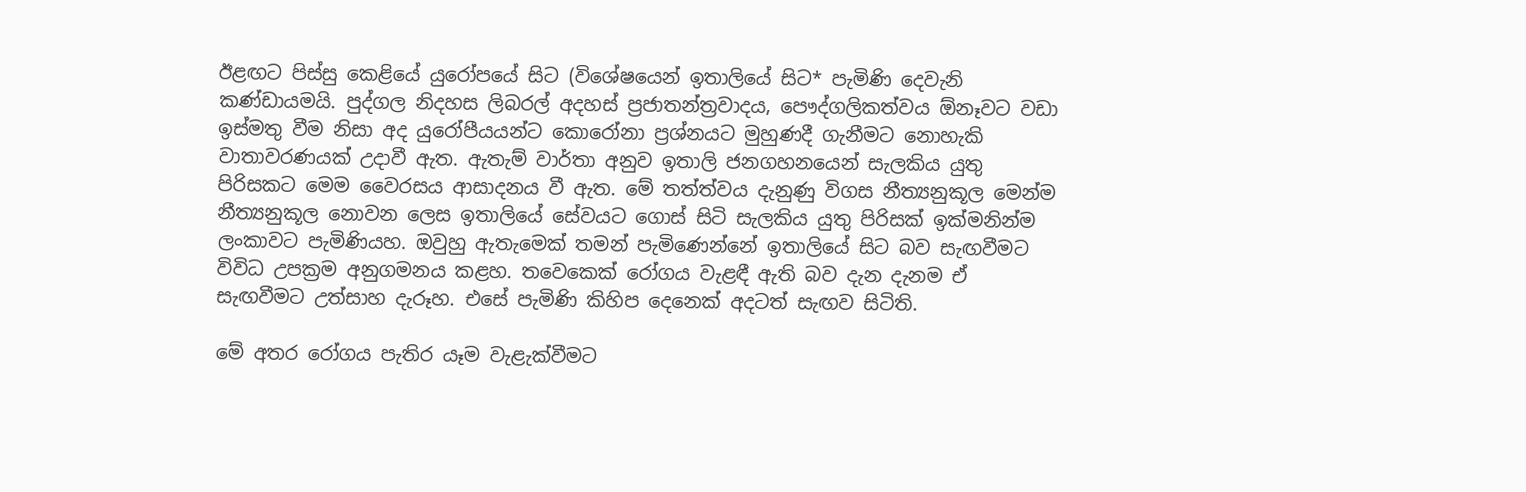ඊළඟට පිස්සු කෙළියේ යුරෝපයේ සිට (විශේෂයෙන් ඉතාලියේ සිට* පැමිණි දෙවැනි කණ්ඩායමයි. පුද්ගල නිදහස ලිබරල් අදහස් ප්‍රජාතන්ත්‍රවාදය, පෞද්ගලිකත්වය ඕනෑවට වඩා ඉස්මතු වීම නිසා අද යුරෝපීයයන්ට කොරෝනා ප්‍රශ්නයට මුහුණදී ගැනීමට නොහැකි වාතාවරණයක් උදාවී ඇත. ඇතැම් වාර්තා අනුව ඉතාලි ජනගහනයෙන් සැලකිය යුතු පිරිසකට මෙම වෛරසය ආසාදනය වී ඇත. මේ තත්ත්වය දැනුණු විගස නීත්‍යනුකූල මෙන්ම නීත්‍යනුකූල නොවන ලෙස ඉතාලියේ සේවයට ගොස් සිටි සැලකිය යුතු පිරිසක් ඉක්මනින්ම ලංකාවට පැමිණියහ. ඔවුහු ඇතැමෙක් තමන් පැමිණෙන්නේ ඉතාලියේ සිට බව සැඟවීමට විවිධ උපක්‍රම අනුගමනය කළහ. තවෙකෙක් රෝගය වැළඳී ඇති බව දැන දැනම ඒ සැඟවීමට උත්සාහ දැරූහ. එසේ පැමිණි කිහිප දෙනෙක් අදටත් සැඟව සිටිති.

මේ අතර රෝගය පැතිර යෑම වැළැක්වීමට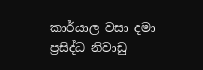කාර්යාල වසා දමා ප්‍රසිද්ධ නිවාඩු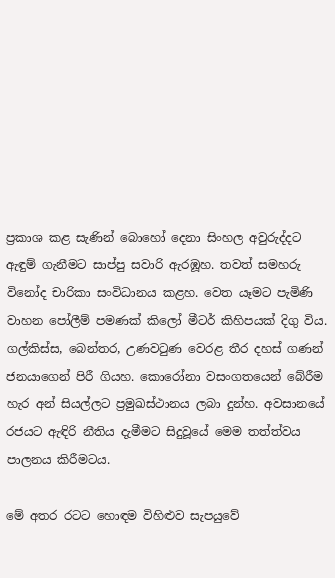ප්‍රකාශ කළ සැණින් බොහෝ දෙනා සිංහල අවුරුද්දට ඇඳුම් ගැනීමට සාප්පු සවාරි ඇරඹූහ. තවත් සමහරු විනෝද චාරිකා සංවිධානය කළහ. වෙත යෑමට පැමිණි වාහන පෝලීම් පමණක් කිලෝ මීටර් කිහිපයක් දිගු විය. ගල්කිස්ස, බෙන්තර, උණවටුණ වෙරළ තීර දහස් ගණන් ජනයාගෙන් පිරී ගියහ. කොරෝනා වසංගතයෙන් බේරීම හැර අන් සියල්ලට ප්‍රමුඛස්ථානය ලබා දුන්හ. අවසානයේ රජයට ඇඳිරි නීතිය දැමීමට සිදුවූයේ මෙම තත්ත්වය පාලනය කිරීමටය.

මේ අතර රටට හොඳම විහිළුව සැපයුවේ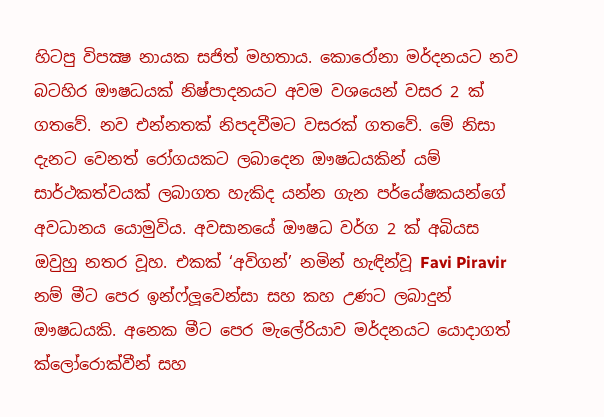හිටපු විපක්‍ෂ නායක සජිත් මහතාය. කොරෝනා මර්දනයට නව බටහිර ඖෂධයක් නිෂ්පාදනයට අවම වශයෙන් වසර 2 ක් ගතවේ. නව එන්නතක් නිපදවීමට වසරක් ගතවේ. මේ නිසා දැනට වෙනත් රෝගයකට ලබාදෙන ඖෂධයකින් යම් සාර්ථකත්වයක් ලබාගත හැකිද යන්න ගැන පර්යේෂකයන්ගේ අවධානය යොමුවිය. අවසානයේ ඖෂධ වර්ග 2 ක් අබියස ඔවුහු නතර වූහ. එකක් ‘අවිගන්’ නමින් හැඳින්වූ Favi Piravir නම් මීට පෙර ඉන්ෆ්ලූවෙන්සා සහ කහ උණට ලබාදුන් ඖෂධයකි. අනෙක මීට පෙර මැලේරියාව මර්දනයට යොදාගත් ක්ලෝරොක්වීන් සහ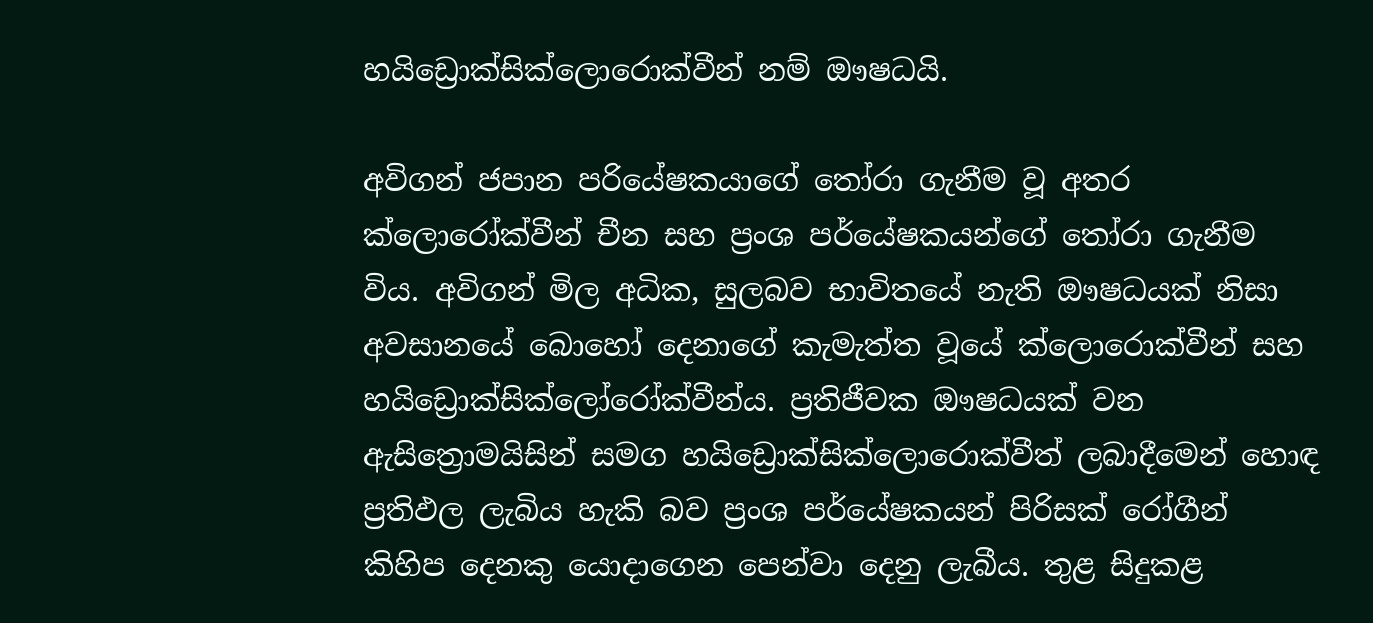හයිඩ්‍රොක්සික්ලොරොක්වීන් නම් ඖෂධයි.

අවිගන් ජපාන පරියේෂකයාගේ තෝරා ගැනීම වූ අතර ක්ලොරෝක්වීන් චීන සහ ප්‍රංශ පර්යේෂකයන්ගේ තෝරා ගැනීම විය. අවිගන් මිල අධික, සුලබව භාවිතයේ නැති ඖෂධයක් නිසා අවසානයේ බොහෝ දෙනාගේ කැමැත්ත වූයේ ක්ලොරොක්වීන් සහ හයිඩ්‍රොක්සික්ලෝරෝක්වීන්ය. ප්‍රතිජීවක ඖෂධයක් වන ඇසිත්‍රොමයිසින් සමග හයිඩ්‍රොක්සික්ලොරොක්වීත් ලබාදීමෙන් හොඳ ප්‍රතිඵල ලැබිය හැකි බව ප්‍රංශ පර්යේෂකයන් පිරිසක් රෝගීන් කිහිප දෙනකු යොදාගෙන පෙන්වා දෙනු ලැබීය. තුළ සිදුකළ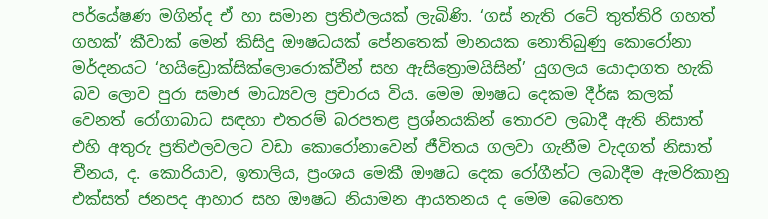පර්යේෂණ මගින්ද ඒ හා සමාන ප්‍රතිඵලයක් ලැබිණි. ‘ගස් නැති රටේ තුත්තිරි ගහත් ගහක්’ කීවාක් මෙන් කිසිදු ඖෂධයක් පේනතෙක් මානයක නොතිබුණු කොරෝනා මර්දනයට ‘හයිඩ්‍රොක්සික්ලොරොක්වීන් සහ ඇසිත්‍රොමයිසින්’ යුගලය යොදාගත හැකි බව ලොව පුරා සමාජ මාධ්‍යවල ප්‍රචාරය විය. මෙම ඖෂධ දෙකම දීර්ඝ කලක් වෙනත් රෝගාබාධ සඳහා එතරම් බරපතළ ප්‍රශ්නයකින් තොරව ලබාදී ඇති නිසාත් එහි අතුරු ප්‍රතිඵලවලට වඩා කොරෝනාවෙන් ජීවිතය ගලවා ගැනීම වැදගත් නිසාත් චීනය, ද. කොරියාව, ඉතාලිය, ප්‍රංශය මෙකී ඖෂධ දෙක රෝගීන්ට ලබාදීම ඇමරිකානු එක්සත් ජනපද ආහාර සහ ඖෂධ නියාමන ආයතනය ද මෙම බෙහෙත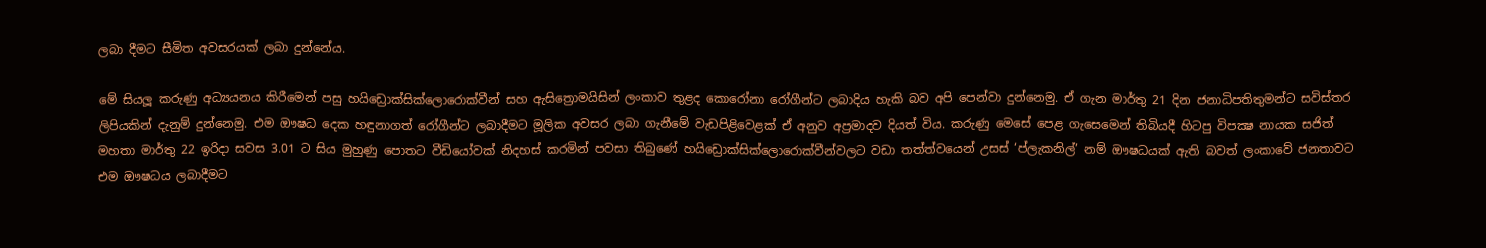ලබා දීමට සීමිත අවසරයක් ලබා දුන්නේය.

මේ සියලූ කරුණු අධ්‍යයනය කිරීමෙන් පසු හයිඩ්‍රොක්සික්ලොරොක්වීන් සහ ඇසිත්‍රොමයිසින් ලංකාව තුළද කොරෝනා රෝගීන්ට ලබාදිය හැකි බව අපි පෙන්වා දුන්නෙමු. ඒ ගැන මාර්තු 21 දින ජනාධිපතිතුමන්ට සවිස්තර ලිපියකින් දැනුම් දුන්නෙමු. එම ඖෂධ දෙක හඳුනාගත් රෝගීන්ට ලබාදීමට මූලික අවසර ලබා ගැනීමේ වැඩපිළිවෙළක් ඒ අනුව අප්‍රමාදව දියත් විය. කරුණු මෙසේ පෙළ ගැසෙමෙන් තිබියදී හිටපු විපක්‍ෂ නායක සජිත් මහතා මාර්තු 22 ඉරිදා සවස 3.01 ට සිය මුහුණු පොතට වීඩියෝවක් නිදහස් කරමින් පවසා තිබුණේ හයිඩ්‍රොක්සික්ලොරොක්වීන්වලට වඩා තත්ත්වයෙන් උසස් ‘ප්ලැකනිල්’ නම් ඖෂධයක් ඇති බවත් ලංකාවේ ජනතාවට එම ඖෂධය ලබාදීමට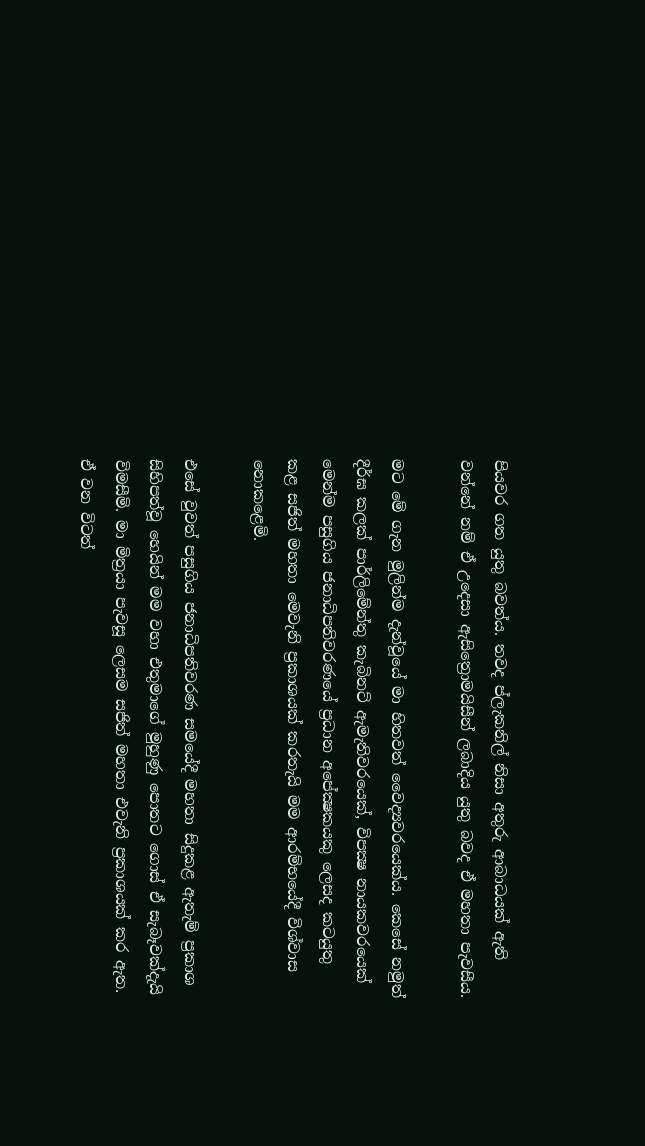පියවර ගත යුතු බවත්ය. තවද ප්ලැකනිල් නිසා අතුරු ආබාධයක් ඇති වන්නේ නම් ඒ උදෙසා ඇසිත්‍රොමයිසීන් ලබාදිය යුතු බවද ඒ මහතා පැවසීය.

මට මේ ගැන මුලින්ම දැන්වූයේ මා හිතවත් වෛද්‍යවරයෙක්ය. කෙසේ නමුත් දීර්ඝ කලක් පාර්ලිමේන්තු කැබිනට් ඇමැතිවරයෙක්, විපක්‍ෂ නායකවරයෙක් මෙන්ම පසුගිය ජනාධිපතිවරණයේ ප්‍රධාන අපේක්‍ෂකයකු ලෙසද කටයුතු කළ සජිත් මහතා මෙවැනි ප්‍රකාශයක් කරතැයි මම ආරම්භයේදී විශ්වාස නොකළෙමි.

එසේ වුවත් පසුගිය ජනාධිපතිවරණ සමයේදී මහතා සිදුකළ ඇතැම් ප්‍රකාශ සිහිපත්වූ හෙයින් මම වහා එතුමාගේ මුහුණු පොතට ගොස් ඒ සැබෑවක්දැයි විමසීමි. මා මිත්‍රයා පැවසූ ලෙසම සජිත් මහතා එවැනි ප්‍රකාශයක් කර ඇත. ඒ වන විටත්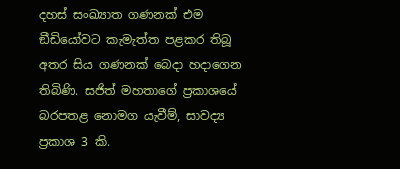දහස් සංඛ්‍යාත ගණනක් එම ඞීඩියෝවට කැමැත්ත පළකර තිබූ අතර සිය ගණනක් බෙදා හදාගෙන තිබිණි. සජිත් මහතාගේ ප්‍රකාශයේ බරපතළ නොමග යැවීම්, සාවද්‍ය ප්‍රකාශ 3 කි.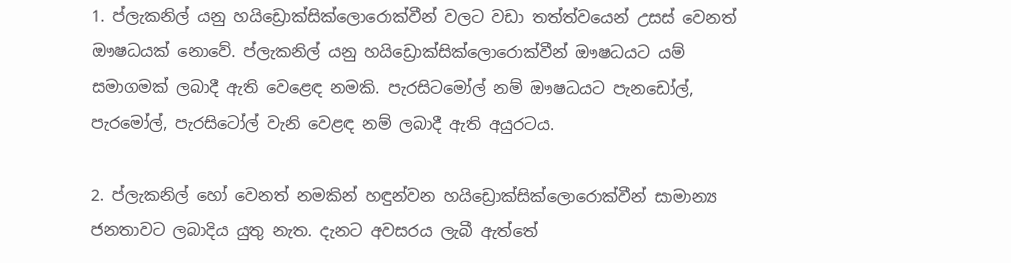1. ප්ලැකනිල් යනු හයිඩ්‍රොක්සික්ලොරොක්වීන් වලට වඩා තත්ත්වයෙන් උසස් වෙනත් ඖෂධයක් නොවේ. ප්ලැකනිල් යනු හයිඩ්‍රොක්සික්ලොරොක්වීන් ඖෂධයට යම් සමාගමක් ලබාදී ඇති වෙළෙඳ නමකි. පැරසිටමෝල් නම් ඖෂධයට පැනඩෝල්, පැරමෝල්, පැරසිටෝල් වැනි වෙළඳ නම් ලබාදී ඇති අයුරටය.

2. ප්ලැකනිල් හෝ වෙනත් නමකින් හඳුන්වන හයිඩ්‍රොක්සික්ලොරොක්වීන් සාමාන්‍ය ජනතාවට ලබාදිය යුතු නැත. දැනට අවසරය ලැබී ඇත්තේ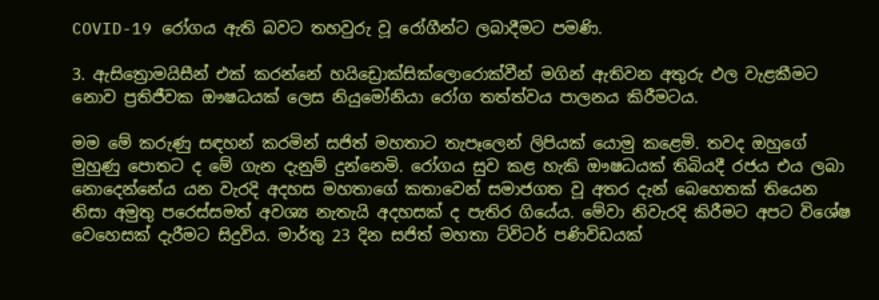COVID-19 රෝගය ඇති බවට තහවුරු වූ රෝගීන්ට ලබාදීමට පමණි.

3. ඇසිත්‍රොමයිසීන් එක් කරන්නේ හයිඩ්‍රොක්සික්ලොරොක්වීන් මගින් ඇතිවන අතුරු ඵල වැළකීමට නොව ප්‍රතිජීවක ඖෂධයක් ලෙස නියුමෝනියා රෝග තත්ත්වය පාලනය කිරීමටය.

මම මේ කරුණු සඳහන් කරමින් සජිත් මහතාට තැපෑලෙන් ලිපියක් යොමු කළෙමි. තවද ඔහුගේ මුහුණු පොතට ද මේ ගැන දැනුම් දුන්නෙමි. රෝගය සුව කළ හැකි ඖෂධයක් තිබියදී රජය එය ලබා නොදෙන්නේය යන වැරදි අදහස මහතාගේ කතාවෙන් සමාජගත වූ අතර දැන් බෙහෙතක් තියෙන නිසා අමුතු පරෙස්සමත් අවශ්‍ය නැතැයි අදහසක් ද පැතිර ගියේය. මේවා නිවැරදි කිරීමට අපට විශේෂ වෙහෙසක් දැරීමට සිදුවිය. මාර්තු 23 දින සජිත් මහතා ට්විටර් පණිවිඩයක්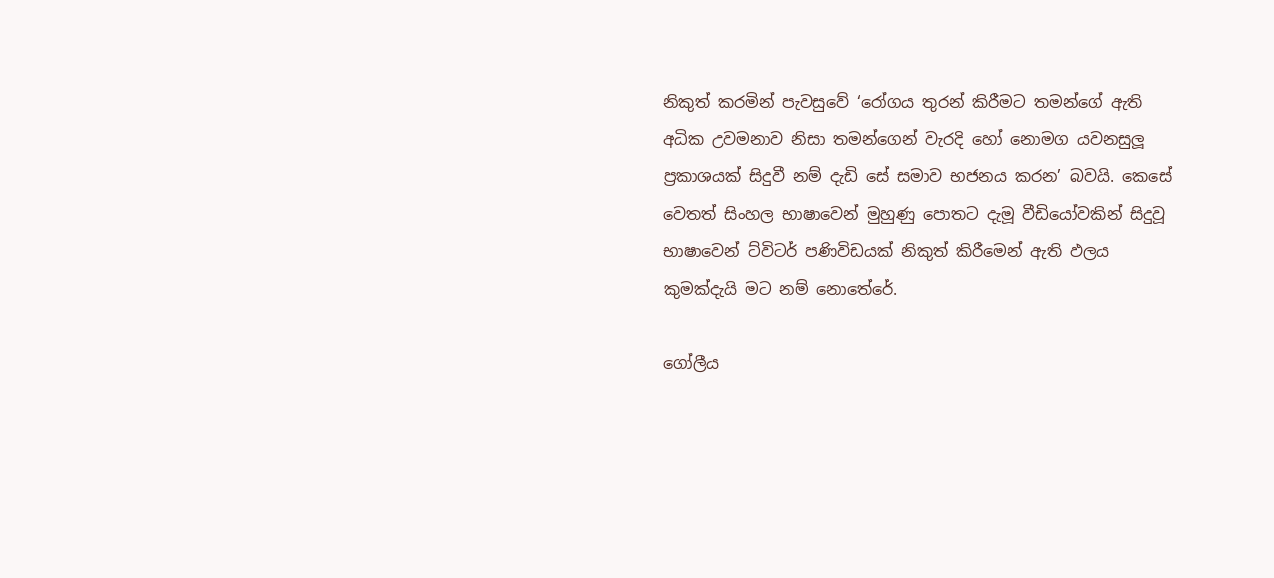නිකුත් කරමින් පැවසුවේ ‘රෝගය තුරන් කිරීමට තමන්ගේ ඇති අධික උවමනාව නිසා තමන්ගෙන් වැරදි හෝ නොමග යවනසුලූ ප්‍රකාශයක් සිදුවී නම් දැඩි සේ සමාව භජනය කරන’ බවයි. කෙසේ වෙතත් සිංහල භාෂාවෙන් මුහුණු පොතට දැමූ වීඩියෝවකින් සිදුවූ භාෂාවෙන් ට්විටර් පණිවිඩයක් නිකුත් කිරීමෙන් ඇති ඵලය කුමක්දැයි මට නම් නොතේරේ.

ගෝලීය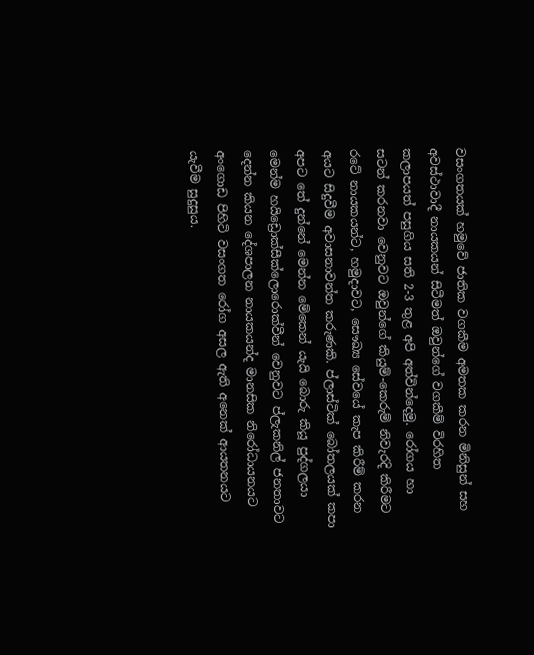වසංගතයක් හමුවේ ජාතික වගකීම අමතක කරන මිනිසුන් සහ අවස්ථාවාදී නායකයන් සිටීමත් ඔවුන්ගේ වගකීම් විරහිත කලාපයත් පසුගිය සති 2-3 තුළ අපි අත්වින්දෙමු. රෝගය හා සටන් කරනවා වෙනුවට ඔවුන්ගේ කියුම්-කෙරුම් නිවැරදි කිරීමට රටේ නායකයන්ට, හමුදාවට, සෞඛ්‍ය සේවයේ කැප කිරීම් කරන අයට සිදුවීම අවාසනාවන්ත කරුණකි. ප්ලාස්ටික් බෝතලයක් කපා අපට තේ දුන්නේ මෙන්න මේකෙන් යැයි බොරු කියූ පුද්ගලයා මෙන්ම හයිඩ්‍රොක්සීක්ලොරොක්වීන් වෙනුවට ප්ලැකනිල් ජනතාවට දෙන්න කියන දේශපාලන නායකයන්ද මානසික නිරෝධායනයට අංගොඩ පිහිටි වසංගත රෝග අසල ඇති අනෙක් ආයතනයට යැවීම සුදුසුය.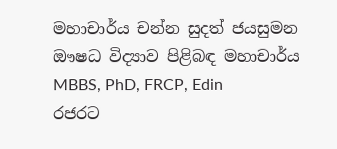මහාචාර්ය චන්න සුදත් ජයසුමන
ඖෂධ විද්‍යාව පිළිබඳ මහාචාර්ය
MBBS, PhD, FRCP, Edin
රජරට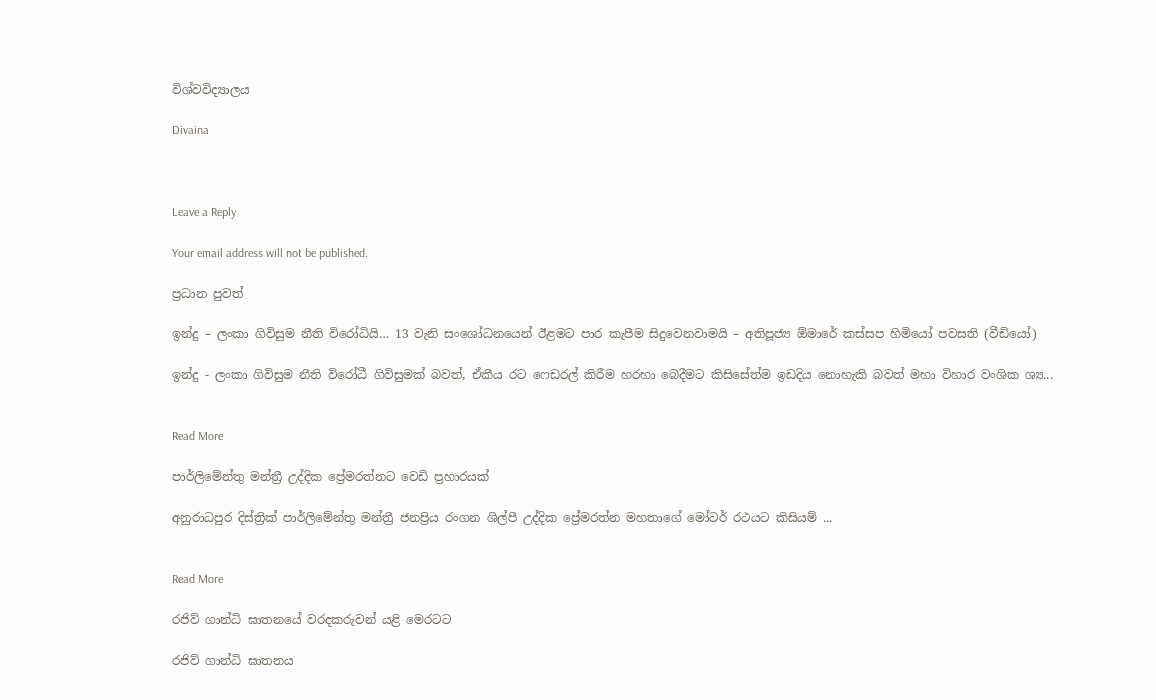විශ්වවිද්‍යාලය

Divaina



Leave a Reply

Your email address will not be published.

ප්‍රධාන පුවත්

ඉන්දු – ලංකා ගිවිසුම නීති විරෝධියි… 13 වැනි සංශෝධනයෙන් ඊළමට පාර කැපීම සිදුවෙනවාමයි – අතිපූජ්‍ය ඕමාරේ කස්සප හිමියෝ පවසති (වීඩියෝ)

ඉන්දු - ලංකා ගිවිසුම නීති විරෝධී ගිවිසුමක් බවත්, ඒකීය රට ෆෙඩරල් කිරීම හරහා බෙදීමට කිසිසේත්ම ඉඩදිය නොහැකි බවත් මහා විහාර වංශික ශ්‍ය...


Read More

පාර්ලිමේන්තු මන්ත්‍රී උද්දික ප්‍රේමරත්නට වෙඩි ප්‍රහාරයක්

අනුරාධපුර දිස්ත්‍රික් පාර්ලිමේන්තු මන්ත්‍රී ජනප්‍රිය රංගන ශිල්පී උද්දික ප්‍රේමරත්න මහතාගේ මෝටර් රථයට කිසියම් ...


Read More

රජිව් ගාන්ධි ඝාතනයේ වරදකරුවන් යළි මෙරටට

රජිව් ගාන්ධි ඝාතනය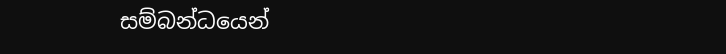සම්බන්ධයෙන්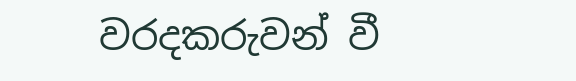වරදකරුවන් වී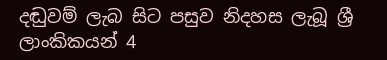දඬුවම් ලැබ සිට පසුව නිදහස ලැබූ ශ්‍රී ලාංකිකයන් 4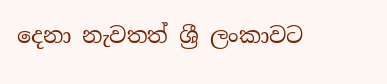දෙනා නැවතත් ශ්‍රී ලංකාවට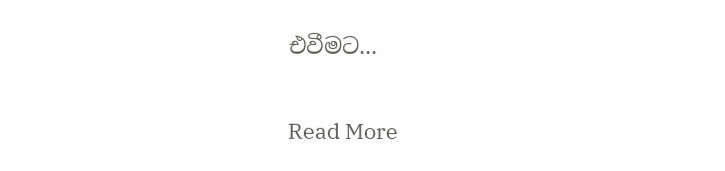එවීමට...


Read More